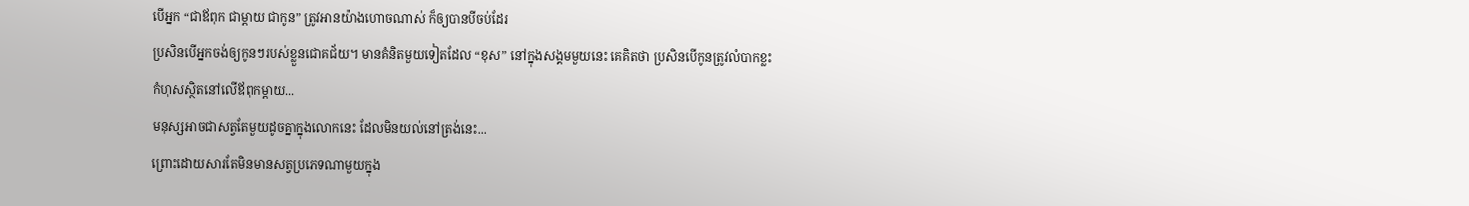បើអ្នក “ជាឪពុក ជាម្តាយ ជាកូន” ត្រូវអានយ៉ាងហោចណាស់ ក៏ឲ្យបានបីចប់ដែរ
ប្រសិនបើអ្នកចង់ឲ្យកូនៗរបស់ខ្លួនជោគជ័យ។ មានគំនិតមួយទៀតដែល “ខុស” នៅក្នុងសង្គមមួយនេះ គេគិតថា ប្រសិនបើកូនត្រូវលំបាកខ្លះ
កំហុសស្ថិតនៅលើឪពុកម្តាយ...
មនុស្សអាចជាសត្វតែមួយដូចគ្នាក្នុងលោកនេះ ដែលមិនយល់នៅត្រង់នេះ...
ព្រោះដោយសារតែមិនមានសត្វប្រភេទណាមួយក្នុង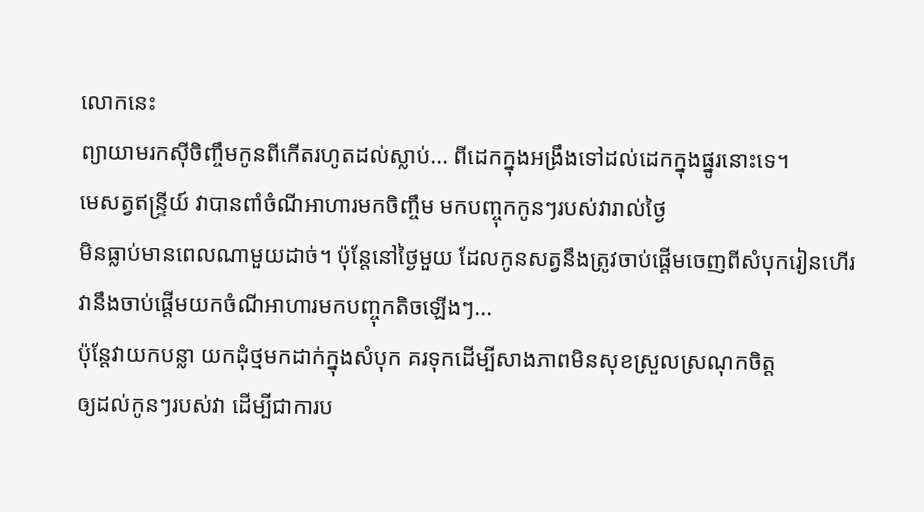លោកនេះ
ព្យាយាមរកស៊ីចិញ្ចឹមកូនពីកើតរហូតដល់ស្លាប់... ពីដេកក្នុងអង្រឹងទៅដល់ដេកក្នុងផ្នូរនោះទេ។
មេសត្វឥន្ទ្រីយ៍ វាបានពាំចំណីអាហារមកចិញ្ចឹម មកបញ្ចុកកូនៗរបស់វារាល់ថ្ងៃ
មិនធ្លាប់មានពេលណាមួយដាច់។ ប៉ុន្តែនៅថ្ងៃមួយ ដែលកូនសត្វនឹងត្រូវចាប់ផ្តើមចេញពីសំបុករៀនហើរ
វានឹងចាប់ផ្តើមយកចំណីអាហារមកបញ្ចុកតិចឡើងៗ...
ប៉ុន្តែវាយកបន្លា យកដុំថ្មមកដាក់ក្នុងសំបុក គរទុកដើម្បីសាងភាពមិនសុខស្រួលស្រណុកចិត្ត
ឲ្យដល់កូនៗរបស់វា ដើម្បីជាការប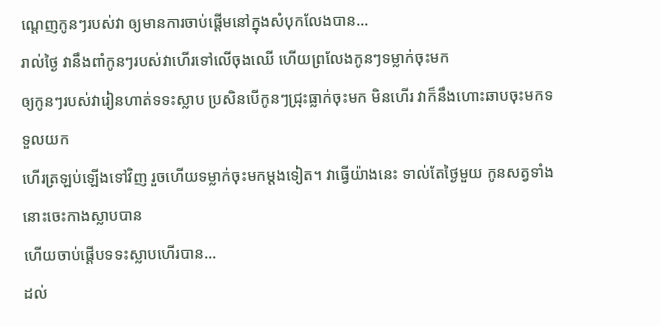ណ្ដេញកូនៗរបស់វា ឲ្យមានការចាប់ផ្តើមនៅក្នុងសំបុកលែងបាន...
រាល់ថ្ងៃ វានឹងពាំកូនៗរបស់វាហើរទៅលើចុងឈើ ហើយព្រលែងកូនៗទម្លាក់ចុះមក
ឲ្យកូនៗរបស់វារៀនហាត់ទទះស្លាប ប្រសិនបើកូនៗជ្រុះធ្លាក់ចុះមក មិនហើរ វាក៏នឹងហោះឆាបចុះមកទទួលយក
ហើរត្រឡប់ឡើងទៅវិញ រួចហើយទម្លាក់ចុះមកម្តងទៀត។ វាធ្វើយ៉ាងនេះ ទាល់តែថ្ងៃមួយ កូនសត្វទាំងនោះចេះកាងស្លាបបាន
ហើយចាប់ផ្តើបទទះស្លាបហើរបាន...
ដល់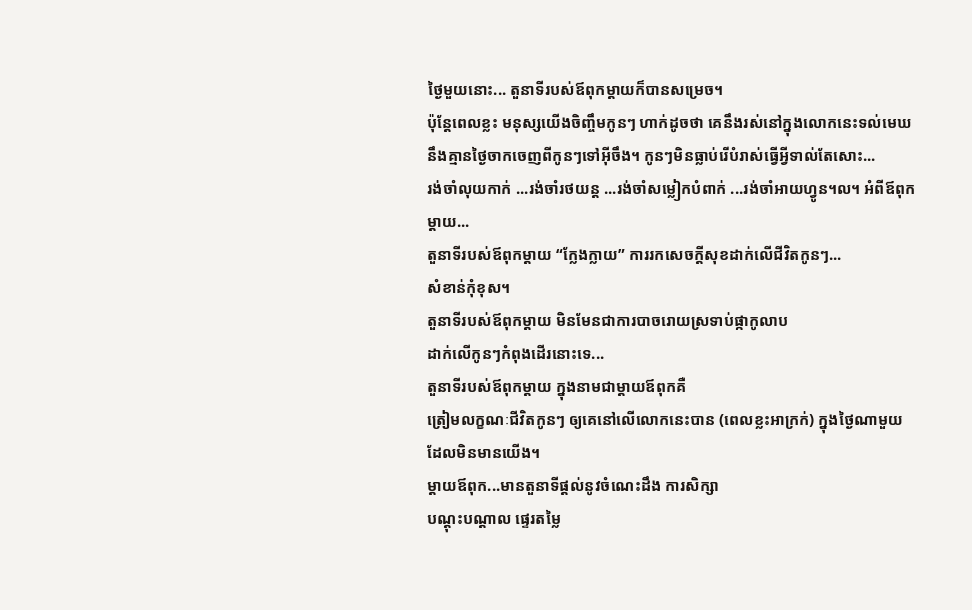ថ្ងៃមួយនោះ... តួនាទីរបស់ឪពុកម្តាយក៏បានសម្រេច។
ប៉ុន្តែពេលខ្លះ មនុស្សយើងចិញ្ចឹមកូនៗ ហាក់ដូចថា គេនឹងរស់នៅក្នុងលោកនេះទល់មេឃ
នឹងគ្មានថ្ងៃចាកចេញពីកូនៗទៅអ៊ីចឹង។ កូនៗមិនធ្លាប់រើបំរាស់ធ្វើអ្វីទាល់តែសោះ...
រង់ចាំលុយកាក់ ...រង់ចាំរថយន្ត ...រង់ចាំសម្លៀកបំពាក់ ...រង់ចាំអាយហ្វូន។ល។ អំពីឪពុកម្តាយ...
តួនាទីរបស់ឪពុកម្តាយ “ក្លែងក្លាយ” ការរកសេចក្ដីសុខដាក់លើជីវិតកូនៗ...
សំខាន់កុំខុស។
តួនាទីរបស់ឪពុកម្តាយ មិនមែនជាការបាចរោយស្រទាប់ផ្កាកូលាប
ដាក់លើកូនៗកំពុងដើរនោះទេ...
តួនាទីរបស់ឪពុកម្តាយ ក្នុងនាមជាម្តាយឪពុកគឺ
ត្រៀមលក្ខណៈជីវិតកូនៗ ឲ្យគេនៅលើលោកនេះបាន (ពេលខ្លះអាក្រក់) ក្នុងថ្ងៃណាមួយ ដែលមិនមានយើង។
ម្តាយឪពុក...មានតួនាទីផ្តល់នូវចំណេះដឹង ការសិក្សា
បណ្តុះបណ្តាល ផ្ទេរតម្លៃ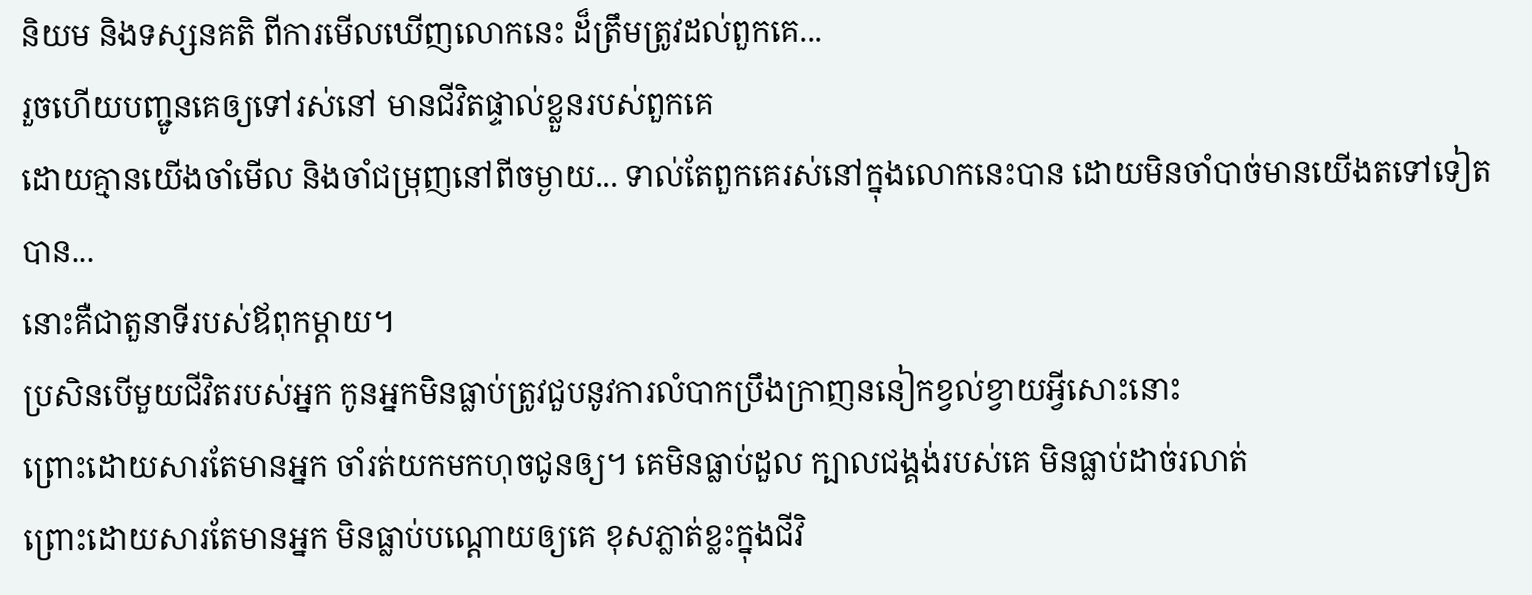និយម និងទស្សនគតិ ពីការមើលឃើញលោកនេះ ដ៏ត្រឹមត្រូវដល់ពួកគេ...
រួចហើយបញ្ជូនគេឲ្យទៅរស់នៅ មានជីវិតផ្ទាល់ខ្លួនរបស់ពួកគេ
ដោយគ្មានយើងចាំមើល និងចាំជម្រុញនៅពីចម្ងាយ... ទាល់តែពួកគេរស់នៅក្នុងលោកនេះបាន ដោយមិនចាំបាច់មានយើងតទៅទៀតបាន...
នោះគឺជាតួនាទីរបស់ឪពុកម្តាយ។
ប្រសិនបើមួយជីវិតរបស់អ្នក កូនអ្នកមិនធ្លាប់ត្រូវជួបនូវការលំបាកប្រឹងក្រាញននៀកខ្វល់ខ្វាយអ្វីសោះនោះ
ព្រោះដោយសារតែមានអ្នក ចាំរត់យកមកហុចជូនឲ្យ។ គេមិនធ្លាប់ដួល ក្បាលជង្គង់របស់គេ មិនធ្លាប់ដាច់រលាត់
ព្រោះដោយសារតែមានអ្នក មិនធ្លាប់បណ្តោយឲ្យគេ ខុសភ្លាត់ខ្លះក្នុងជីវិ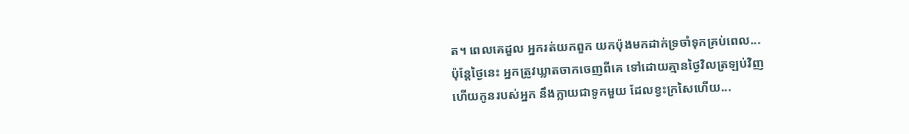ត។ ពេលគេដួល អ្នករត់យកពួក យកប៉ុងមកដាក់ទ្រចាំទុកគ្រប់ពេល...
ប៉ុន្តែថ្ងៃនេះ អ្នកត្រូវឃ្លាតចាកចេញពីគេ ទៅដោយគ្មានថ្ងៃវិលត្រឡប់វិញ
ហើយកូនរបស់អ្នក នឹងក្លាយជាទូកមួយ ដែលខ្វះក្រសៃហើយ...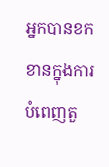អ្នកបានខកខានក្នុងការបំពេញតួ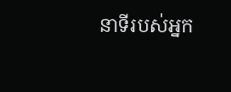នាទីរបស់អ្នក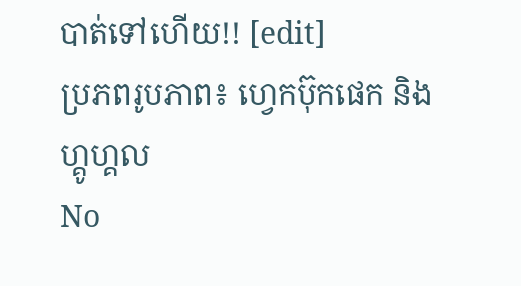បាត់ទៅហើយ!! [edit]
ប្រភពរូបភាព៖ ហ្វេកប៊ុកផេក និង ហ្គូហ្គល
No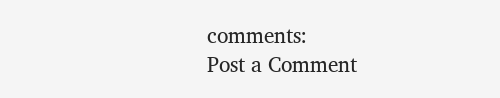comments:
Post a Comment